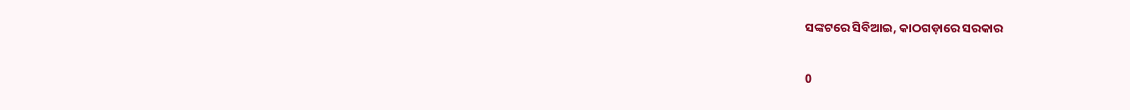ସଙ୍କଟରେ ସିବିଆଇ, କାଠଗଡ଼ାରେ ସରକାର

0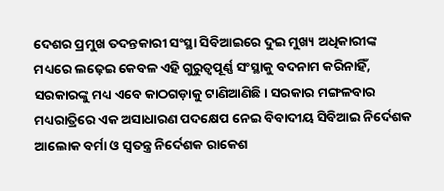ଦେଶର ପ୍ରମୁଖ ତଦନ୍ତକାରୀ ସଂସ୍ଥା ସିବିଆଇରେ ଦୁଇ ମୁଖ୍ୟ ଅଧିକାରୀଙ୍କ ମଧ୍ୟରେ ଲଢ଼େଇ କେବଳ ଏହି ଗୁରୁତ୍ବପୂର୍ଣ୍ଣ ସଂସ୍ଥାକୁ ବଦନାମ କରିନାହିଁ, ସରକାରଙ୍କୁ ମଧ୍ୟ ଏବେ କାଠଗଡ଼ାକୁ ଟାଣିଆଣିଛି। ସରକାର ମଙ୍ଗଳବାର ମଧ୍ୟରାତ୍ରିରେ ଏକ ଅସାଧାରଣ ପଦକ୍ଷେପ ନେଇ ବିବାଦୀୟ ସିବିଆଇ ନିର୍ଦେଶକ ଆଲୋକ ବର୍ମା ଓ ସ୍ବତନ୍ତ୍ର ନିର୍ଦେଶକ ରାକେଶ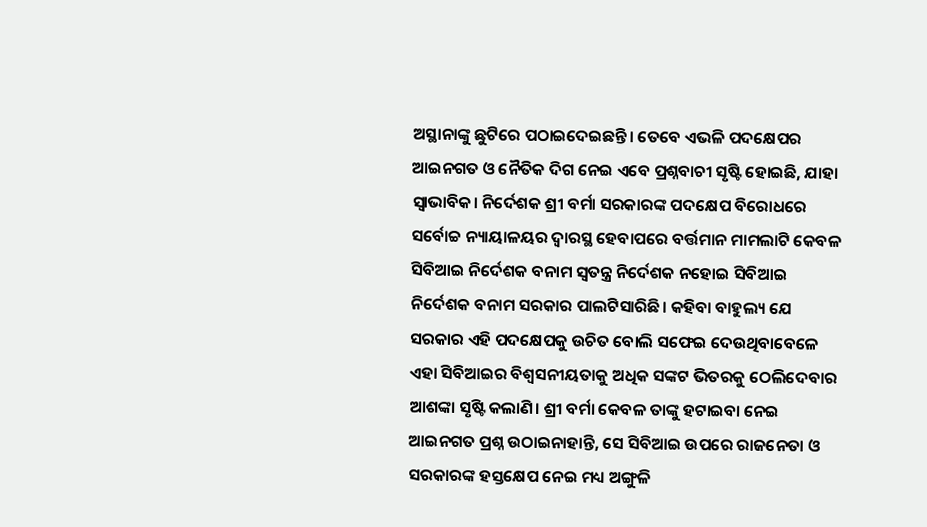ଅସ୍ଥାନାଙ୍କୁ ଛୁଟିରେ ପଠାଇଦେଇଛନ୍ତି। ତେବେ ଏଭଳି ପଦକ୍ଷେପର ଆଇନଗତ ଓ ନୈତିକ ଦିଗ ନେଇ ଏବେ ପ୍ରଶ୍ନବାଚୀ ସୃଷ୍ଟି ହୋଇଛି, ଯାହା ସ୍ବାଭାବିକ। ନିର୍ଦେଶକ ଶ୍ରୀ ବର୍ମା ସରକାରଙ୍କ ପଦକ୍ଷେପ ବିରୋଧରେ ସର୍ବୋଚ୍ଚ ନ୍ୟାୟାଳୟର ଦ୍ବାରସ୍ଥ ହେବାପରେ ବର୍ତ୍ତମାନ ମାମଲାଟି କେବଳ ସିବିଆଇ ନିର୍ଦେଶକ ବନାମ ସ୍ବତନ୍ତ୍ର ନିର୍ଦେଶକ ନହୋଇ ସିବିଆଇ ନିର୍ଦେଶକ ବନାମ ସରକାର ପାଲଟିସାରିଛି। କହିବା ବାହୁଲ୍ୟ ଯେ ସରକାର ଏହି ପଦକ୍ଷେପକୁ ଉଚିତ ବୋଲି ସଫେଇ ଦେଉଥିବାବେଳେ ଏହା ସିବିଆଇର ବିଶ୍ବସନୀୟତାକୁ ଅଧିକ ସଙ୍କଟ ଭିତରକୁ ଠେଲିଦେବାର ଆଶଙ୍କା ସୃଷ୍ଟି କଲାଣି। ଶ୍ରୀ ବର୍ମା କେବଳ ତାଙ୍କୁ ହଟାଇବା ନେଇ ଆଇନଗତ ପ୍ରଶ୍ନ ଉଠାଇନାହାନ୍ତି, ସେ ସିବିଆଇ ଉପରେ ରାଜନେତା ଓ ସରକାରଙ୍କ ହସ୍ତକ୍ଷେପ ନେଇ ମଧ୍ୟ ଅଙ୍ଗୁଳି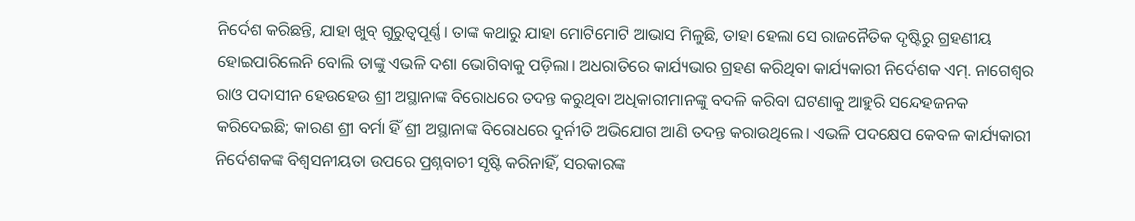ନିର୍ଦେଶ କରିଛନ୍ତି, ଯାହା ଖୁବ୍ ଗୁରୁତ୍ବପୂର୍ଣ୍ଣ। ତାଙ୍କ କଥାରୁ ଯାହା ମୋଟିମୋଟି ଆଭାସ ମିଳୁଛି, ତାହା ହେଲା ସେ ରାଜନୈତିକ ଦୃଷ୍ଟିରୁ ଗ୍ରହଣୀୟ ହୋଇପାରିଲେନି ବୋଲି ତାଙ୍କୁ ଏଭଳି ଦଶା ଭୋଗିବାକୁ ପଡ଼ିଲା। ଅଧରାତିରେ କାର୍ଯ୍ୟଭାର ଗ୍ରହଣ କରିଥିବା କାର୍ଯ୍ୟକାରୀ ନିର୍ଦେଶକ ଏମ୍. ନାଗେଶ୍ବର ରାଓ ପଦାସୀନ ହେଉହେଉ ଶ୍ରୀ ଅସ୍ଥାନାଙ୍କ ବିରୋଧରେ ତଦନ୍ତ କରୁଥିବା ଅଧିକାରୀମାନଙ୍କୁ ବଦଳି କରିବା ଘଟଣାକୁ ଆହୁରି ସନ୍ଦେହଜନକ କରିଦେଇଛି; କାରଣ ଶ୍ରୀ ବର୍ମା ହିଁ ଶ୍ରୀ ଅସ୍ଥାନାଙ୍କ ବିରୋଧରେ ଦୁର୍ନୀତି ଅଭିଯୋଗ ଆଣି ତଦନ୍ତ କରାଉଥିଲେ। ଏଭଳି ପଦକ୍ଷେପ କେବଳ କାର୍ଯ୍ୟକାରୀ ନିର୍ଦେଶକଙ୍କ ବିଶ୍ବସନୀୟତା ଉପରେ ପ୍ରଶ୍ନବାଚୀ ସୃଷ୍ଟି କରିନାହିଁ, ସରକାରଙ୍କ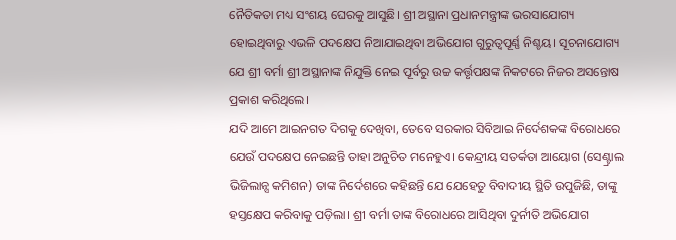ନୈତିକତା ମଧ୍ୟ ସଂଶୟ ଘେରକୁ ଆସୁଛି। ଶ୍ରୀ ଅସ୍ଥାନା ପ୍ରଧାନମନ୍ତ୍ରୀଙ୍କ ଭରସାଯୋଗ୍ୟ ହୋଇଥିବାରୁ ଏଭଳି ପଦକ୍ଷେପ ନିଆଯାଇଥିବା ଅଭିଯୋଗ ଗୁରୁତ୍ବପୂର୍ଣ୍ଣ ନିଶ୍ଚୟ। ସୂଚନାଯୋଗ୍ୟ ଯେ ଶ୍ରୀ ବର୍ମା ଶ୍ରୀ ଅସ୍ଥାନାଙ୍କ ନିଯୁକ୍ତି ନେଇ ପୂର୍ବରୁ ଉଚ୍ଚ କର୍ତ୍ତୃପକ୍ଷଙ୍କ ନିକଟରେ ନିଜର ଅସନ୍ତୋଷ ପ୍ରକାଶ କରିଥିଲେ।
ଯଦି ଆମେ ଆଇନଗତ ଦିଗକୁ ଦେଖିବା, ତେବେ ସରକାର ସିବିଆଇ ନିର୍ଦେଶକଙ୍କ ବିରୋଧରେ ଯେଉଁ ପଦକ୍ଷେପ ନେଇଛନ୍ତି ତାହା ଅନୁଚିତ ମନେହୁଏ। କେନ୍ଦ୍ରୀୟ ସତର୍କତା ଆୟୋଗ (ସେଣ୍ଟ୍ରାଲ ଭିଜିଲାନ୍ସ କମିଶନ) ତାଙ୍କ ନିର୍ଦେଶରେ କହିଛନ୍ତି ଯେ ଯେହେତୁ ବିବାଦୀୟ ସ୍ଥିତି ଉପୁଜିଛି, ତାଙ୍କୁ ହସ୍ତକ୍ଷେପ କରିବାକୁ ପଡ଼ିଲା। ଶ୍ରୀ ବର୍ମା ତାଙ୍କ ବିରୋଧରେ ଆସିଥିବା ଦୁର୍ନୀତି ଅଭିଯୋଗ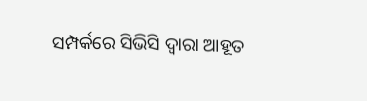ସମ୍ପର୍କରେ ସିଭିସି ଦ୍ବାରା ଆହୂତ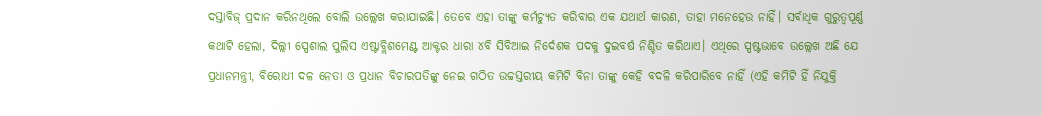ଦସ୍ତାବିଜ୍ ପ୍ରଦାନ କରିନଥିଲେ ବୋଲି ଉଲ୍ଲେଖ କରାଯାଇଛି। ତେବେ ଏହା ତାଙ୍କୁ କର୍ମଚ୍ୟୁତ କରିବାର ଏକ ଯଥାର୍ଥ କାରଣ, ତାହା ମନେହେଉ ନାହିଁ। ସର୍ବାଧିକ ଗୁରୁତ୍ବପୂର୍ଣ୍ଣ କଥାଟି ହେଲା, ଦିଲ୍ଲୀ ସ୍ପେଶାଲ ପୁଲିସ ଏଷ୍ଟାବ୍ଲିଶମେଣ୍ଟ ଆକ୍ଟର ଧାରା ୪ବି ସିବିଆଇ ନିର୍ଦେଶକ ପଦକୁ ଦୁଇବର୍ଷ ନିଶ୍ଚିତ କରିଥାଏ। ଏଥିରେ ସ୍ପଷ୍ଟଭାବେ ଉଲ୍ଲେଖ ଅଛି ଯେ ପ୍ରଧାନମନ୍ତ୍ରୀ, ବିରୋଧୀ ଦଳ ନେତା ଓ ପ୍ରଧାନ ବିଚାରପତିଙ୍କୁ ନେଇ ଗଠିତ ଉଚ୍ଚସ୍ତରୀୟ କମିଟି ବିନା ତାଙ୍କୁ କେହି ବଦଳି କରିପାରିବେ ନାହିଁ (ଏହି କମିଟି ହିଁ ନିଯୁକ୍ତି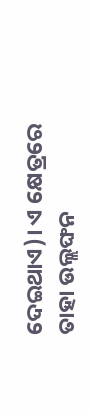ଦେଇଥାଏ)। ଏ କ୍ଷେତ୍ରରେ ତାହା ଉଲ୍ଲଙ୍ଘନ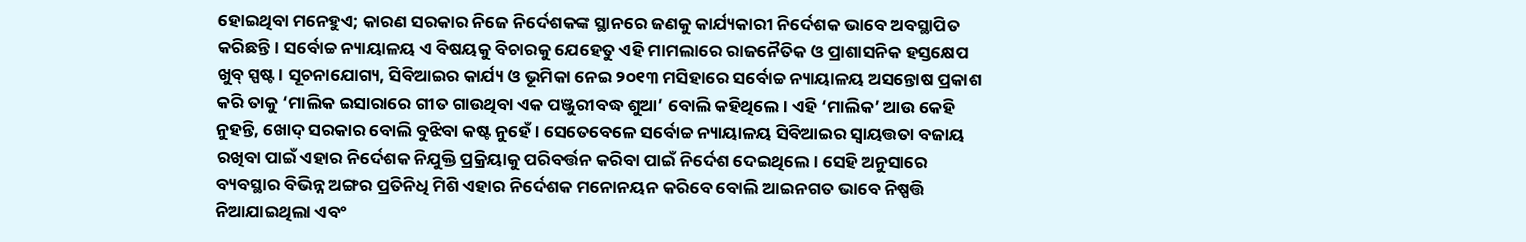ହୋଇଥିବା ମନେହୁଏ; କାରଣ ସରକାର ନିଜେ ନିର୍ଦେଶକଙ୍କ ସ୍ଥାନରେ ଜଣକୁ କାର୍ଯ୍ୟକାରୀ ନିର୍ଦେଶକ ଭାବେ ଅବସ୍ଥାପିତ କରିଛନ୍ତି। ସର୍ବୋଚ୍ଚ ନ୍ୟାୟାଳୟ ଏ ବିଷୟକୁ ବିଚାରକୁ ଯେହେତୁ ଏହି ମାମଲାରେ ରାଜନୈତିକ ଓ ପ୍ରାଶାସନିକ ହସ୍ତକ୍ଷେପ ଖୁବ୍ ସ୍ପଷ୍ଟ। ସୂଚନାଯୋଗ୍ୟ, ସିବିଆଇର କାର୍ଯ୍ୟ ଓ ଭୂମିକା ନେଇ ୨୦୧୩ ମସିହାରେ ସର୍ବୋଚ୍ଚ ନ୍ୟାୟାଳୟ ଅସନ୍ତୋଷ ପ୍ରକାଶ କରି ତାକୁ ‘ମାଲିକ ଇସାରାରେ ଗୀତ ଗାଉଥିବା ଏକ ପଞ୍ଜୁରୀବଦ୍ଧ ଶୁଆ’ ବୋଲି କହିଥିଲେ। ଏହି ‘ମାଲିକ’ ଆଉ କେହି ନୁହନ୍ତି, ଖୋଦ୍ ସରକାର ବୋଲି ବୁଝିବା କଷ୍ଟ ନୁହେଁ। ସେତେବେଳେ ସର୍ବୋଚ୍ଚ ନ୍ୟାୟାଳୟ ସିବିଆଇର ସ୍ବାୟତ୍ତତା ବଜାୟ ରଖିବା ପାଇଁ ଏହାର ନିର୍ଦେଶକ ନିଯୁକ୍ତି ପ୍ରକ୍ରିୟାକୁ ପରିବର୍ତ୍ତନ କରିବା ପାଇଁ ନିର୍ଦେଶ ଦେଇଥିଲେ। ସେହି ଅନୁସାରେ ବ୍ୟବସ୍ଥାର ବିଭିନ୍ନ ଅଙ୍ଗର ପ୍ରତିନିଧି ମିଶି ଏହାର ନିର୍ଦେଶକ ମନୋନୟନ କରିବେ ବୋଲି ଆଇନଗତ ଭାବେ ନିଷ୍ପତ୍ତି ନିଆଯାଇଥିଲା ଏବଂ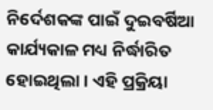ନିର୍ଦେଶକଙ୍କ ପାଇଁ ଦୁଇବର୍ଷିଆ କାର୍ଯ୍ୟକାଳ ମଧ୍ୟ ନିର୍ଦ୍ଧାରିତ ହୋଇଥିଲା। ଏହି ପ୍ରକ୍ରିୟା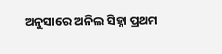ଅନୁସାରେ ଅନିଲ ସିହ୍ନା ପ୍ରଥମ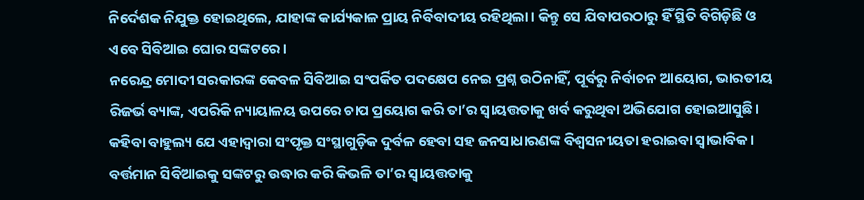ନିର୍ଦେଶକ ନିଯୁକ୍ତ ହୋଇଥିଲେ, ଯାହାଙ୍କ କାର୍ଯ୍ୟକାଳ ପ୍ରାୟ ନିର୍ବିବାଦୀୟ ରହିଥିଲା। କିନ୍ତୁ ସେ ଯିବାପରଠାରୁ ହିଁ ସ୍ଥିତି ବିଗିଡ଼ିଛି ଓ ଏବେ ସିବିଆଇ ଘୋର ସଙ୍କଟରେ।
ନରେନ୍ଦ୍ର ମୋଦୀ ସରକାରଙ୍କ କେବଳ ସିବିଆଇ ସଂପର୍କିତ ପଦକ୍ଷେପ ନେଇ ପ୍ରଶ୍ନ ଉଠିନାହିଁ, ପୂର୍ବରୁ ନିର୍ବାଚନ ଆୟୋଗ, ଭାରତୀୟ ରିଜର୍ଭ ବ୍ୟାଙ୍କ, ଏପରିକି ନ୍ୟାୟାଳୟ ଉପରେ ଚାପ ପ୍ରୟୋଗ କରି ତା’ର ସ୍ବାୟତ୍ତତାକୁ ଖର୍ବ କରୁଥିବା ଅଭିଯୋଗ ହୋଇଆସୁଛି। କହିବା ବାହୁଲ୍ୟ ଯେ ଏହାଦ୍ବାରା ସଂପୃକ୍ତ ସଂସ୍ଥାଗୁଡ଼ିକ ଦୁର୍ବଳ ହେବା ସହ ଜନସାଧାରଣଙ୍କ ବିଶ୍ବସନୀୟତା ହରାଇବା ସ୍ବାଭାବିକ। ବର୍ତ୍ତମାନ ସିବିଆଇକୁ ସଙ୍କଟରୁ ଉଦ୍ଧାର କରି କିଭଳି ତା’ର ସ୍ବାୟତ୍ତତାକୁ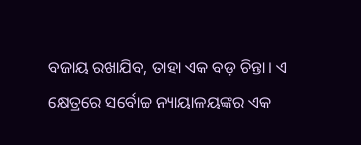ବଜାୟ ରଖାଯିବ, ତାହା ଏକ ବଡ଼ ଚିନ୍ତା। ଏ କ୍ଷେତ୍ରରେ ସର୍ବୋଚ୍ଚ ନ୍ୟାୟାଳୟଙ୍କର ଏକ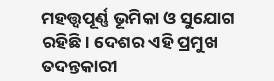ମହତ୍ତ୍ବପୂର୍ଣ୍ଣ ଭୂମିକା ଓ ସୁଯୋଗ ରହିଛି। ଦେଶର ଏହି ପ୍ରମୁଖ ତଦନ୍ତକାରୀ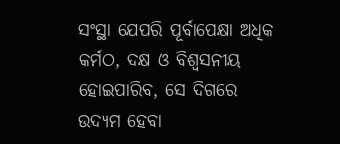ସଂସ୍ଥା ଯେପରି ପୂର୍ବାପେକ୍ଷା ଅଧିକ କର୍ମଠ, ଦକ୍ଷ ଓ ବିଶ୍ବସନୀୟ ହୋଇପାରିବ, ସେ ଦିଗରେ ଉଦ୍ୟମ ହେବା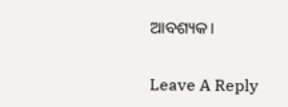ଆବଶ୍ୟକ।

Leave A Reply